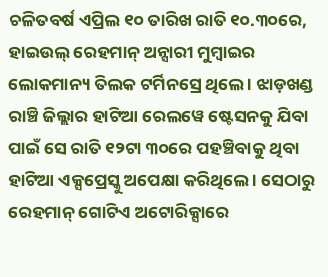ଚଳିତବର୍ଷ ଏପ୍ରିଲ ୧୦ ତାରିଖ ରାତି ୧୦.୩୦ରେ, ହାଇଉଲ୍ ରେହମାନ୍ ଅନ୍ସାରୀ ମୁମ୍ବାଇର ଲୋକମାନ୍ୟ ତିଲକ ଟର୍ମିନସ୍ରେ ଥିଲେ । ଝାଡ଼ଖଣ୍ଡ ରାଞ୍ଚି ଜିଲ୍ଲାର ହାଟିଆ ରେଲୱେ ଷ୍ଟେସନକୁ ଯିବା ପାଇଁ ସେ ରାତି ୧୨ଟା ୩୦ରେ ପହଞ୍ଚିବାକୁ ଥିବା ହାଟିଆ ଏକ୍ସପ୍ରେସ୍କୁ ଅପେକ୍ଷା କରିଥିଲେ । ସେଠାରୁ ରେହମାନ୍ ଗୋଟିଏ ଅଟୋରିକ୍ସାରେ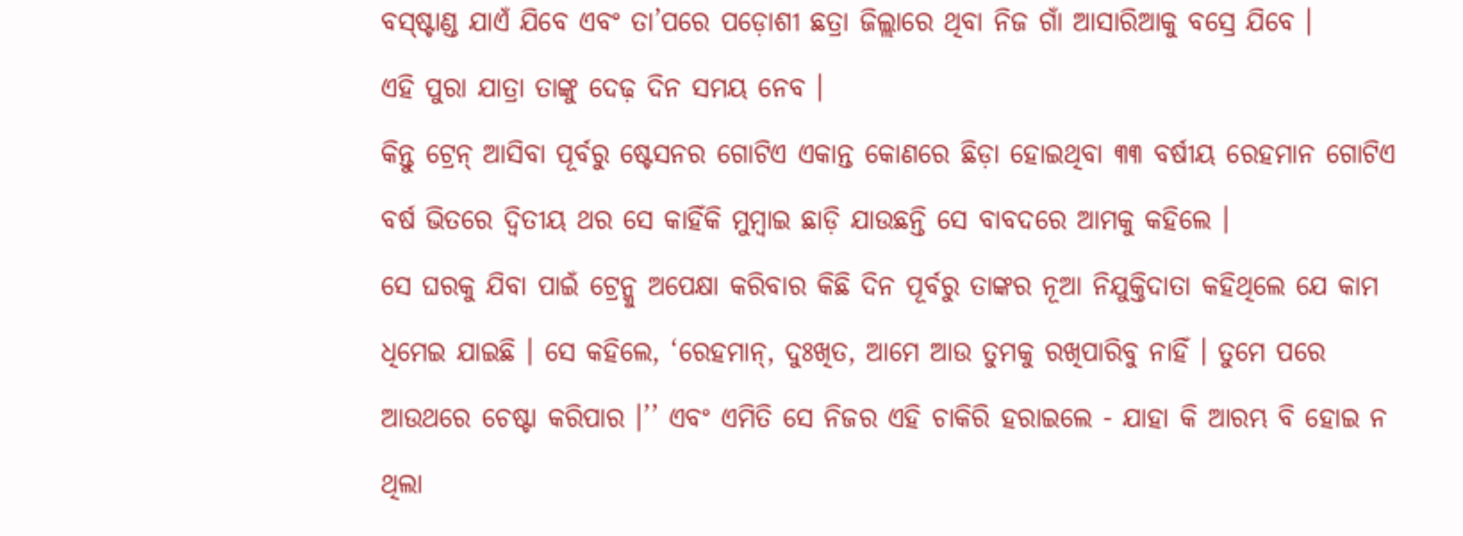ବସ୍ଷ୍ଟାଣ୍ଡ ଯାଏଁ ଯିବେ ଏବଂ ତା’ପରେ ପଡ଼ୋଶୀ ଛତ୍ରା ଜିଲ୍ଲାରେ ଥିବା ନିଜ ଗାଁ ଆସାରିଆକୁ ବସ୍ରେ ଯିବେ ।
ଏହି ପୁରା ଯାତ୍ରା ତାଙ୍କୁ ଦେଢ଼ ଦିନ ସମୟ ନେବ ।
କିନ୍ତୁ ଟ୍ରେନ୍ ଆସିବା ପୂର୍ବରୁ ଷ୍ଟେସନର ଗୋଟିଏ ଏକାନ୍ତ କୋଣରେ ଛିଡ଼ା ହୋଇଥିବା ୩୩ ବର୍ଷୀୟ ରେହମାନ ଗୋଟିଏ ବର୍ଷ ଭିତରେ ଦ୍ୱିତୀୟ ଥର ସେ କାହିଁକି ମୁମ୍ବାଇ ଛାଡ଼ି ଯାଉଛନ୍ତି ସେ ବାବଦରେ ଆମକୁ କହିଲେ ।
ସେ ଘରକୁ ଯିବା ପାଇଁ ଟ୍ରେନ୍କୁ ଅପେକ୍ଷା କରିବାର କିଛି ଦିନ ପୂର୍ବରୁ ତାଙ୍କର ନୂଆ ନିଯୁକ୍ତିଦାତା କହିଥିଲେ ଯେ କାମ ଧିମେଇ ଯାଇଛି । ସେ କହିଲେ, ‘ରେହମାନ୍, ଦୁଃଖିତ, ଆମେ ଆଉ ତୁମକୁ ରଖିପାରିବୁ ନାହିଁ । ତୁମେ ପରେ ଆଉଥରେ ଚେଷ୍ଟା କରିପାର ।’’ ଏବଂ ଏମିତି ସେ ନିଜର ଏହି ଚାକିରି ହରାଇଲେ - ଯାହା କି ଆରମ୍ଭ ବି ହୋଇ ନ ଥିଲା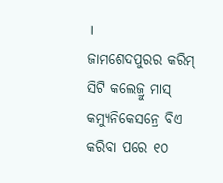।
ଜାମଶେଦପୁରର କରିମ୍ ସିଟି କଲେଜ୍ରୁ ମାସ୍ କମ୍ୟୁନିକେସନ୍ରେ ବିଏ କରିବା ପରେ ୧୦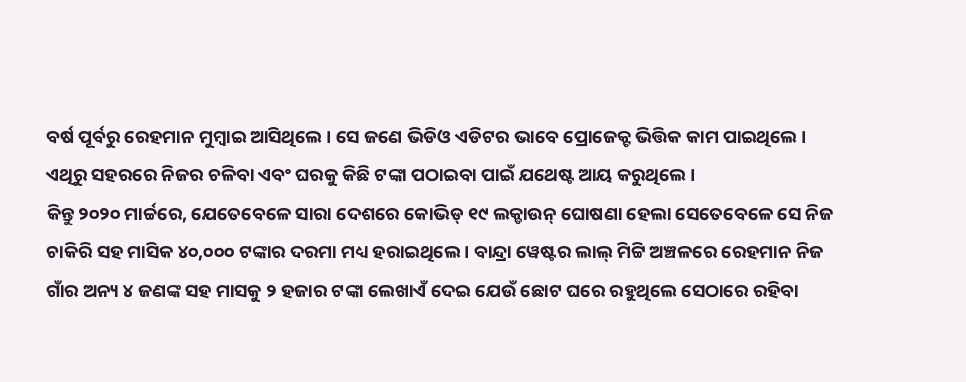ବର୍ଷ ପୂର୍ବରୁ ରେହମାନ ମୁମ୍ବାଇ ଆସିଥିଲେ । ସେ ଜଣେ ଭିଡିଓ ଏଡିଟର ଭାବେ ପ୍ରୋଜେକ୍ଟ ଭିତ୍ତିକ କାମ ପାଇଥିଲେ । ଏଥିରୁ ସହରରେ ନିଜର ଚଳିବା ଏବଂ ଘରକୁ କିଛି ଟଙ୍କା ପଠାଇବା ପାଇଁ ଯଥେଷ୍ଟ ଆୟ କରୁଥିଲେ ।
କିନ୍ତୁ ୨୦୨୦ ମାର୍ଚ୍ଚରେ, ଯେତେବେଳେ ସାରା ଦେଶରେ କୋଭିଡ୍ ୧୯ ଲକ୍ଡାଉନ୍ ଘୋଷଣା ହେଲା ସେତେବେଳେ ସେ ନିଜ ଚାକିରି ସହ ମାସିକ ୪୦,୦୦୦ ଟଙ୍କାର ଦରମା ମଧ୍ୟ ହରାଇଥିଲେ । ବାନ୍ଦ୍ରା ୱେଷ୍ଟର ଲାଲ୍ ମିଟ୍ଟି ଅଞ୍ଚଳରେ ରେହମାନ ନିଜ ଗାଁର ଅନ୍ୟ ୪ ଜଣଙ୍କ ସହ ମାସକୁ ୨ ହଜାର ଟଙ୍କା ଲେଖାଏଁ ଦେଇ ଯେଉଁ ଛୋଟ ଘରେ ରହୁଥିଲେ ସେଠାରେ ରହିବା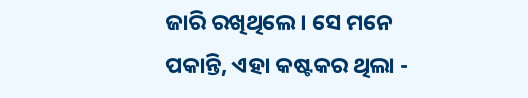ଜାରି ରଖିଥିଲେ। ସେ ମନେ ପକାନ୍ତି, ଏହା କଷ୍ଟକର ଥିଲା -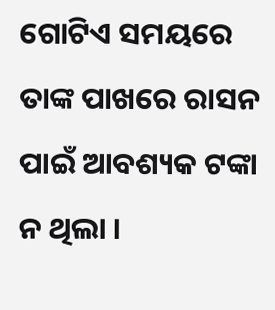ଗୋଟିଏ ସମୟରେ ତାଙ୍କ ପାଖରେ ରାସନ ପାଇଁ ଆବଶ୍ୟକ ଟଙ୍କା ନ ଥିଲା ।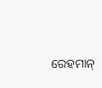ରେହମାନ୍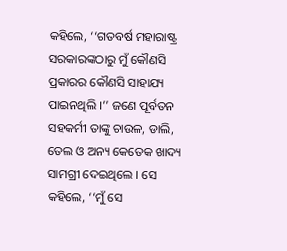କହିଲେ, ‘‘ଗତବର୍ଷ ମହାରାଷ୍ଟ୍ର ସରକାରଙ୍କଠାରୁ ମୁଁ କୌଣସି ପ୍ରକାରର କୌଣସି ସାହାଯ୍ୟ ପାଇନଥିଲି ।’’ ଜଣେ ପୂର୍ବତନ ସହକର୍ମୀ ତାଙ୍କୁ ଚାଉଳ, ଡାଲି, ତେଲ ଓ ଅନ୍ୟ କେତେକ ଖାଦ୍ୟ ସାମଗ୍ରୀ ଦେଇଥିଲେ । ସେ କହିଲେ, ‘‘ମୁଁ ସେ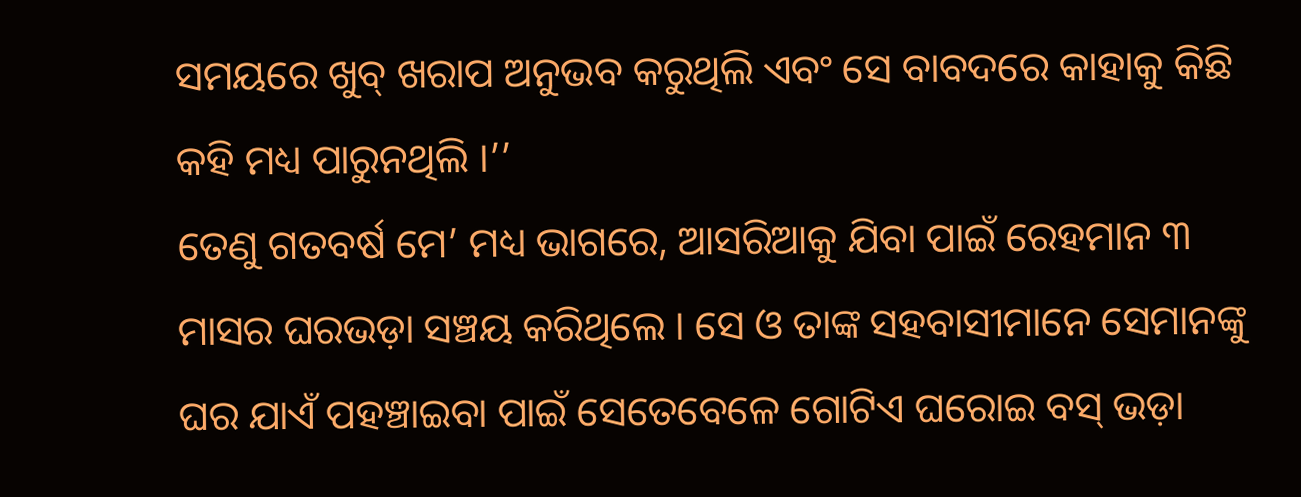ସମୟରେ ଖୁବ୍ ଖରାପ ଅନୁଭବ କରୁଥିଲି ଏବଂ ସେ ବାବଦରେ କାହାକୁ କିଛି କହି ମଧ୍ୟ ପାରୁନଥିଲି ।’’
ତେଣୁ ଗତବର୍ଷ ମେ’ ମଧ୍ୟ ଭାଗରେ, ଆସରିଆକୁ ଯିବା ପାଇଁ ରେହମାନ ୩ ମାସର ଘରଭଡ଼ା ସଞ୍ଚୟ କରିଥିଲେ । ସେ ଓ ତାଙ୍କ ସହବାସୀମାନେ ସେମାନଙ୍କୁ ଘର ଯାଏଁ ପହଞ୍ଚାଇବା ପାଇଁ ସେତେବେଳେ ଗୋଟିଏ ଘରୋଇ ବସ୍ ଭଡ଼ା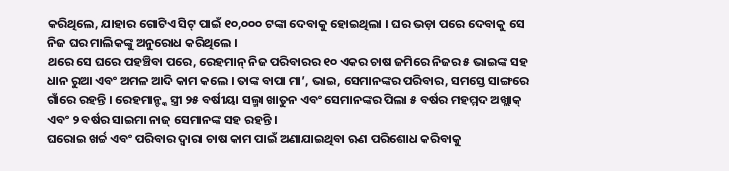କରିଥିଲେ, ଯାହାର ଗୋଟିଏ ସିଟ୍ ପାଇଁ ୧୦,୦୦୦ ଟଙ୍କା ଦେବାକୁ ହୋଇଥିଲା । ଘର ଭଡ଼ା ପରେ ଦେବାକୁ ସେ ନିଜ ଘର ମାଲିକଙ୍କୁ ଅନୁରୋଧ କରିଥିଲେ ।
ଥରେ ସେ ଘରେ ପହଞ୍ଚିବା ପରେ, ରେହମାନ୍ ନିଜ ପରିବାରର ୧୦ ଏକର ଚାଷ ଜମିରେ ନିଜର ୫ ଭାଇଙ୍କ ସହ ଧାନ ରୁଆ ଏବଂ ଅମଳ ଆଦି କାମ କଲେ । ତାଙ୍କ ବାପା ମା’, ଭାଇ, ସେମାନଙ୍କର ପରିବାର, ସମସ୍ତେ ସାଙ୍ଗରେ ଗାଁରେ ରହନ୍ତି । ରେହମାନ୍ଙ୍କ ସ୍ତ୍ରୀ ୨୫ ବର୍ଷୀୟା ସଲ୍ମା ଖାତୁନ ଏବଂ ସେମାନଙ୍କର ପିଲା ୫ ବର୍ଷର ମହମ୍ମଦ ଅଖ୍ଲାକ୍ ଏବଂ ୨ ବର୍ଷର ସାଇମା ନାଜ୍ ସେମାନଙ୍କ ସହ ରହନ୍ତି ।
ଘରୋଇ ଖର୍ଚ୍ଚ ଏବଂ ପରିବାର ଦ୍ୱାରା ଚାଷ କାମ ପାଇଁ ଅଣାଯାଇଥିବା ଋଣ ପରିଶୋଧ କରିବାକୁ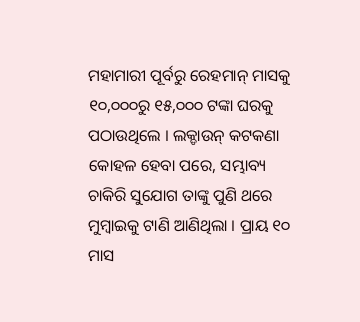ମହାମାରୀ ପୂର୍ବରୁ ରେହମାନ୍ ମାସକୁ ୧୦,୦୦୦ରୁ ୧୫,୦୦୦ ଟଙ୍କା ଘରକୁ ପଠାଉଥିଲେ । ଲକ୍ଡାଉନ୍ କଟକଣା କୋହଳ ହେବା ପରେ, ସମ୍ଭାବ୍ୟ ଚାକିରି ସୁଯୋଗ ତାଙ୍କୁ ପୁଣି ଥରେ ମୁମ୍ବାଇକୁ ଟାଣି ଆଣିଥିଲା । ପ୍ରାୟ ୧୦ ମାସ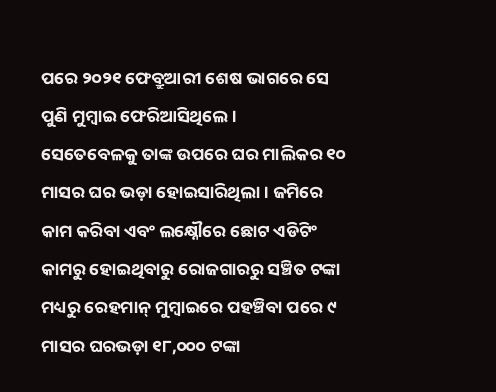ପରେ ୨୦୨୧ ଫେବ୍ରୁଆରୀ ଶେଷ ଭାଗରେ ସେ ପୁଣି ମୁମ୍ବାଇ ଫେରିଆସିଥିଲେ।
ସେତେବେଳକୁ ତାଙ୍କ ଉପରେ ଘର ମାଲିକର ୧୦ ମାସର ଘର ଭଡ଼ା ହୋଇସାରିଥିଲା । ଜମିରେ କାମ କରିବା ଏବଂ ଲକ୍ଷ୍ନୌରେ ଛୋଟ ଏଡିଟିଂ କାମରୁ ହୋଇଥିବାରୁ ରୋଜଗାରରୁ ସଞ୍ଚିତ ଟଙ୍କା ମଧ୍ୟରୁ ରେହମାନ୍ ମୁମ୍ବାଇରେ ପହଞ୍ଚିବା ପରେ ୯ ମାସର ଘରଭଡ଼ା ୧୮,୦୦୦ ଟଙ୍କା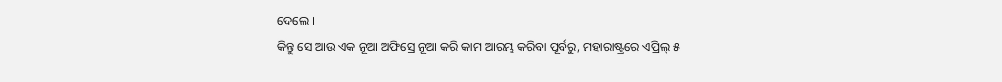ଦେଲେ ।
କିନ୍ତୁ ସେ ଆଉ ଏକ ନୂଆ ଅଫିସ୍ରେ ନୂଆ କରି କାମ ଆରମ୍ଭ କରିବା ପୂର୍ବରୁ, ମହାରାଷ୍ଟ୍ରରେ ଏପ୍ରିଲ୍ ୫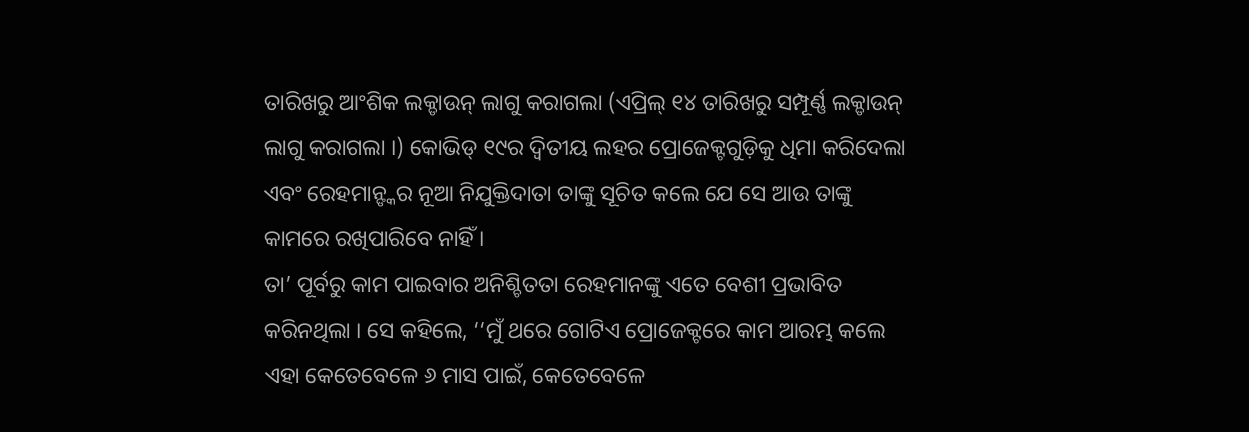ତାରିଖରୁ ଆଂଶିକ ଲକ୍ଡାଉନ୍ ଲାଗୁ କରାଗଲା (ଏପ୍ରିଲ୍ ୧୪ ତାରିଖରୁ ସମ୍ପୂର୍ଣ୍ଣ ଲକ୍ଡାଉନ୍ ଲାଗୁ କରାଗଲା ।) କୋଭିଡ୍ ୧୯ର ଦ୍ୱିତୀୟ ଲହର ପ୍ରୋଜେକ୍ଟଗୁଡ଼ିକୁ ଧିମା କରିଦେଲା ଏବଂ ରେହମାନ୍ଙ୍କର ନୂଆ ନିଯୁକ୍ତିଦାତା ତାଙ୍କୁ ସୂଚିତ କଲେ ଯେ ସେ ଆଉ ତାଙ୍କୁ କାମରେ ରଖିପାରିବେ ନାହିଁ ।
ତା’ ପୂର୍ବରୁ କାମ ପାଇବାର ଅନିଶ୍ଚିତତା ରେହମାନଙ୍କୁ ଏତେ ବେଶୀ ପ୍ରଭାବିତ କରିନଥିଲା । ସେ କହିଲେ, ‘‘ମୁଁ ଥରେ ଗୋଟିଏ ପ୍ରୋଜେକ୍ଟରେ କାମ ଆରମ୍ଭ କଲେ ଏହା କେତେବେଳେ ୬ ମାସ ପାଇଁ, କେତେବେଳେ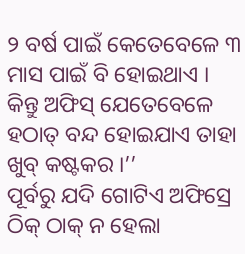୨ ବର୍ଷ ପାଇଁ କେତେବେଳେ ୩ ମାସ ପାଇଁ ବି ହୋଇଥାଏ । କିନ୍ତୁ ଅଫିସ୍ ଯେତେବେଳେ ହଠାତ୍ ବନ୍ଦ ହୋଇଯାଏ ତାହା ଖୁବ୍ କଷ୍ଟକର ।’’
ପୂର୍ବରୁ ଯଦି ଗୋଟିଏ ଅଫିସ୍ରେ ଠିକ୍ ଠାକ୍ ନ ହେଲା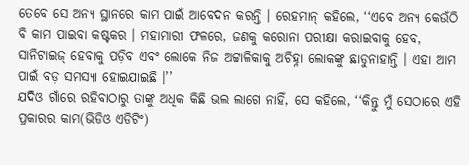ତେବେ ସେ ଅନ୍ୟ ସ୍ଥାନରେ କାମ ପାଇଁ ଆବେଦନ କରନ୍ତି । ରେହମାନ୍ କହିଲେ, ‘‘ଏବେ ଅନ୍ୟ କେଉଁଠି ବି କାମ ପାଇବା କଷ୍ଟକର । ମହାମାରୀ ଫଳରେ, ଜଣକୁ କରୋନା ପରୀକ୍ଷା କରାଇବାକୁ ହେବ, ସାନିଟାଇଜ୍ ହେବାକୁ ପଡ଼ିବ ଏବଂ ଲୋକେ ନିଜ ଅଟ୍ଟାଳିକାକୁ ଅଚିହ୍ନା ଲୋକଙ୍କୁ ଛାଡୁନାହାନ୍ତି । ଏହା ଆମ ପାଇଁ ବଡ଼ ସମସ୍ୟା ହୋଇଯାଇଛି ।’’
ଯଦିଓ ଗାଁରେ ରହିବାଠାରୁ ତାଙ୍କୁ ଅଧିକ କିଛି ଭଲ ଲାଗେ ନାହିଁ, ସେ କହିଲେ, ‘‘କିନ୍ତୁ ମୁଁ ସେଠାରେ ଏହି ପ୍ରକାରର କାମ(ଭିଡିଓ ଏଡିଟିଂ)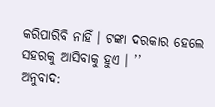କରିପାରିବି ନାହିଁ । ଟଙ୍କା ଦରକାର ହେଲେ ସହରକୁ ଆସିବାକୁ ହୁଏ । ’’
ଅନୁବାଦ: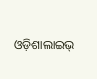ଓଡ଼ିଶାଲାଇଭ୍